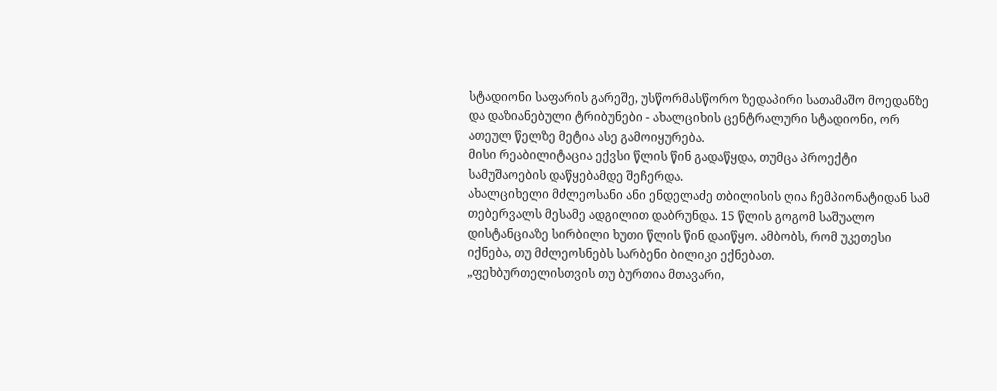სტადიონი საფარის გარეშე, უსწორმასწორო ზედაპირი სათამაშო მოედანზე და დაზიანებული ტრიბუნები - ახალციხის ცენტრალური სტადიონი, ორ ათეულ წელზე მეტია ასე გამოიყურება.
მისი რეაბილიტაცია ექვსი წლის წინ გადაწყდა, თუმცა პროექტი სამუშაოების დაწყებამდე შეჩერდა.
ახალციხელი მძლეოსანი ანი ენდელაძე თბილისის ღია ჩემპიონატიდან სამ თებერვალს მესამე ადგილით დაბრუნდა. 15 წლის გოგომ საშუალო დისტანციაზე სირბილი ხუთი წლის წინ დაიწყო. ამბობს, რომ უკეთესი იქნება, თუ მძლეოსნებს სარბენი ბილიკი ექნებათ.
„ფეხბურთელისთვის თუ ბურთია მთავარი,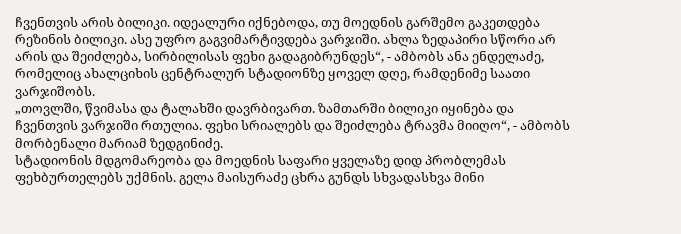ჩვენთვის არის ბილიკი. იდეალური იქნებოდა, თუ მოედნის გარშემო გაკეთდება რეზინის ბილიკი. ასე უფრო გაგვიმარტივდება ვარჯიში. ახლა ზედაპირი სწორი არ არის და შეიძლება, სირბილისას ფეხი გადაგიბრუნდეს“, - ამბობს ანა ენდელაძე, რომელიც ახალციხის ცენტრალურ სტადიონზე ყოველ დღე, რამდენიმე საათი ვარჯიშობს.
„თოვლში, წვიმასა და ტალახში დავრბივართ. ზამთარში ბილიკი იყინება და ჩვენთვის ვარჯიში რთულია. ფეხი სრიალებს და შეიძლება ტრავმა მიიღო“, - ამბობს მორბენალი მარიამ ზედგინიძე.
სტადიონის მდგომარეობა და მოედნის საფარი ყველაზე დიდ პრობლემას ფეხბურთელებს უქმნის. გელა მაისურაძე ცხრა გუნდს სხვადასხვა მინი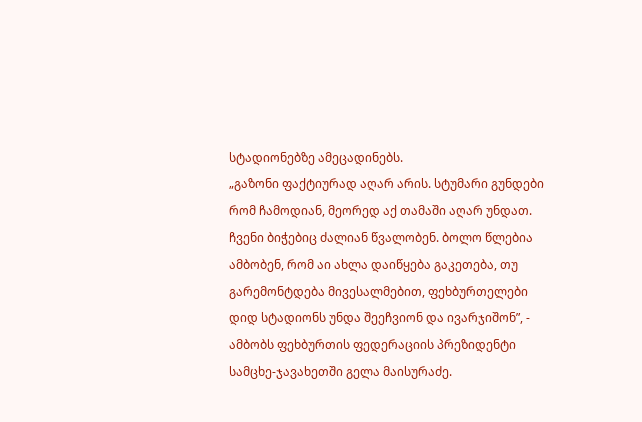სტადიონებზე ამეცადინებს.
„გაზონი ფაქტიურად აღარ არის. სტუმარი გუნდები რომ ჩამოდიან, მეორედ აქ თამაში აღარ უნდათ. ჩვენი ბიჭებიც ძალიან წვალობენ. ბოლო წლებია ამბობენ, რომ აი ახლა დაიწყება გაკეთება, თუ გარემონტდება მივესალმებით, ფეხბურთელები დიდ სტადიონს უნდა შეეჩვიონ და ივარჯიშონ”, - ამბობს ფეხბურთის ფედერაციის პრეზიდენტი სამცხე-ჯავახეთში გელა მაისურაძე.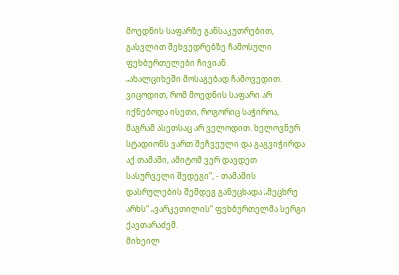მოედნის საფარზე განსაკუთრებით, გასვლით შეხვედრებზე ჩამოსული ფეხბურთელები ჩივიან.
„ახალციხეში მოსაგებად ჩამოვედით. ვიცოდით, რომ მოედნის საფარი არ იქნებოდა ისეთი, როგორიც საჭიროა, მაგრამ ასეთსაც არ ველოდით. ხელოვნურ სტადიონს ვართ შეჩვეული და გაგვიჭირდა აქ თამაში, ამიტომ ვერ დავდეთ სასურველი შედეგი“, - თამაშის დასრულების შემდეგ განუცხადა „მეცხრე არხს“ „ვარკეთილის“ ფეხბურთელმა სერგი ქავთარაძემ.
მიხეილ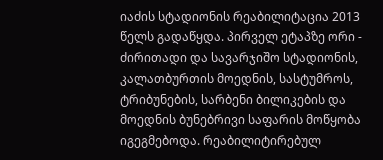იაძის სტადიონის რეაბილიტაცია 2013 წელს გადაწყდა. პირველ ეტაპზე ორი - ძირითადი და სავარჯიშო სტადიონის, კალათბურთის მოედნის, სასტუმროს, ტრიბუნების, სარბენი ბილიკების და მოედნის ბუნებრივი საფარის მოწყობა იგეგმებოდა. რეაბილიტირებულ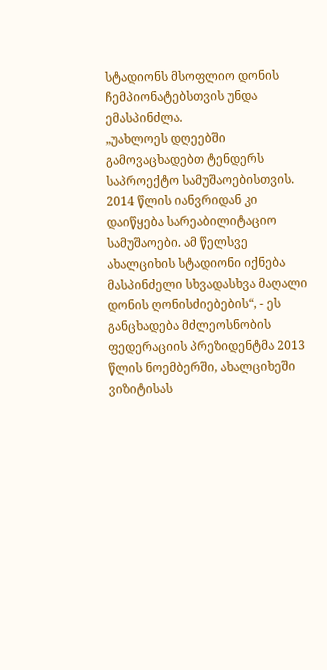სტადიონს მსოფლიო დონის ჩემპიონატებსთვის უნდა ემასპინძლა.
„უახლოეს დღეებში გამოვაცხადებთ ტენდერს საპროექტო სამუშაოებისთვის. 2014 წლის იანვრიდან კი დაიწყება სარეაბილიტაციო სამუშაოები. ამ წელსვე ახალციხის სტადიონი იქნება მასპინძელი სხვადასხვა მაღალი დონის ღონისძიებების“, - ეს განცხადება მძლეოსნობის ფედერაციის პრეზიდენტმა 2013 წლის ნოემბერში, ახალციხეში
ვიზიტისას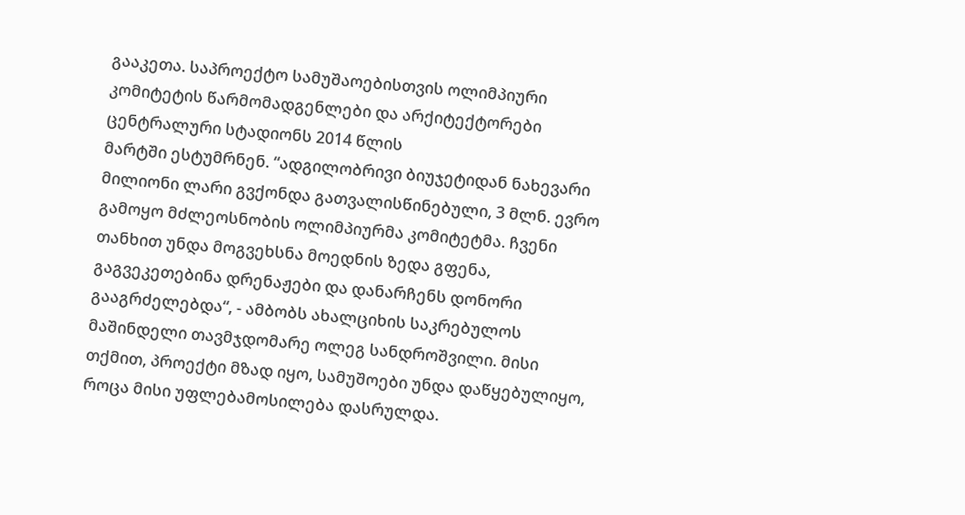გააკეთა. საპროექტო სამუშაოებისთვის ოლიმპიური კომიტეტის წარმომადგენლები და არქიტექტორები ცენტრალური სტადიონს 2014 წლის
მარტში ესტუმრნენ. “ადგილობრივი ბიუჯეტიდან ნახევარი მილიონი ლარი გვქონდა გათვალისწინებული, 3 მლნ. ევრო გამოყო მძლეოსნობის ოლიმპიურმა კომიტეტმა. ჩვენი თანხით უნდა მოგვეხსნა მოედნის ზედა გფენა, გაგვეკეთებინა დრენაჟები და დანარჩენს დონორი გააგრძელებდა“, - ამბობს ახალციხის საკრებულოს მაშინდელი თავმჯდომარე ოლეგ სანდროშვილი. მისი თქმით, პროექტი მზად იყო, სამუშოები უნდა დაწყებულიყო, როცა მისი უფლებამოსილება დასრულდა.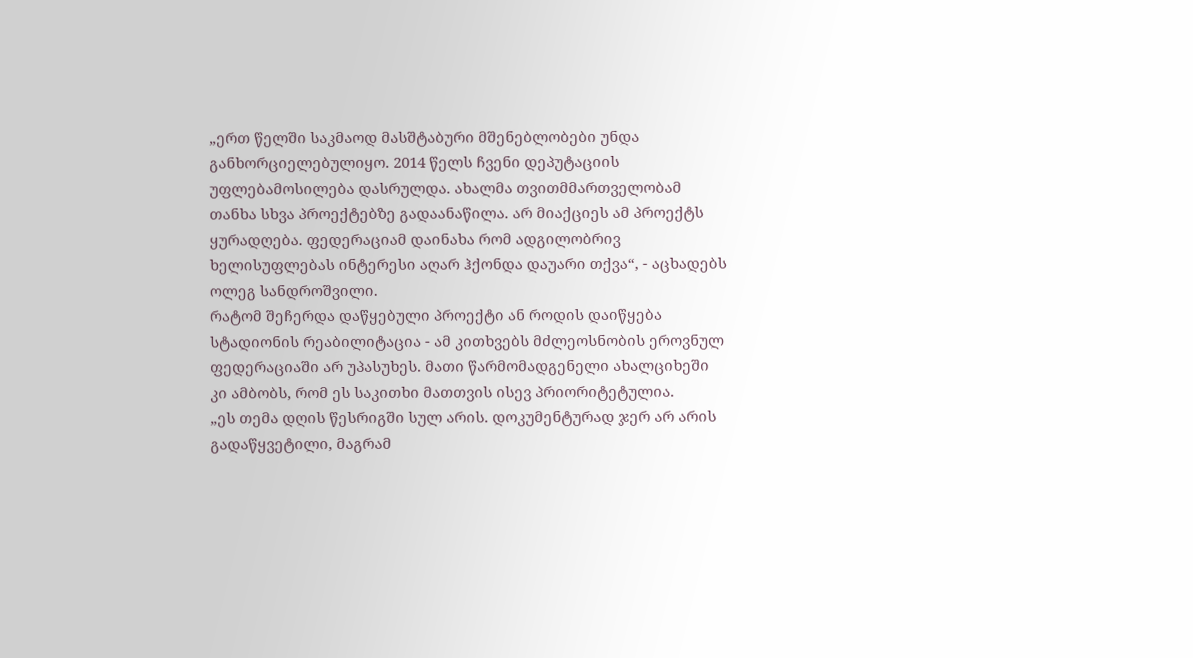„ერთ წელში საკმაოდ მასშტაბური მშენებლობები უნდა განხორციელებულიყო. 2014 წელს ჩვენი დეპუტაციის უფლებამოსილება დასრულდა. ახალმა თვითმმართველობამ თანხა სხვა პროექტებზე გადაანაწილა. არ მიაქციეს ამ პროექტს ყურადღება. ფედერაციამ დაინახა რომ ადგილობრივ ხელისუფლებას ინტერესი აღარ ჰქონდა დაუარი თქვა“, - აცხადებს ოლეგ სანდროშვილი.
რატომ შეჩერდა დაწყებული პროექტი ან როდის დაიწყება სტადიონის რეაბილიტაცია - ამ კითხვებს მძლეოსნობის ეროვნულ ფედერაციაში არ უპასუხეს. მათი წარმომადგენელი ახალციხეში კი ამბობს, რომ ეს საკითხი მათთვის ისევ პრიორიტეტულია.
„ეს თემა დღის წესრიგში სულ არის. დოკუმენტურად ჯერ არ არის გადაწყვეტილი, მაგრამ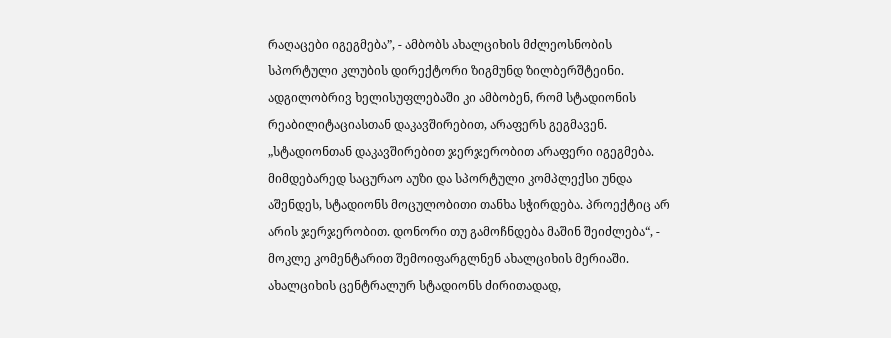რაღაცები იგეგმება”, - ამბობს ახალციხის მძლეოსნობის სპორტული კლუბის დირექტორი ზიგმუნდ ზილბერშტეინი.
ადგილობრივ ხელისუფლებაში კი ამბობენ, რომ სტადიონის რეაბილიტაციასთან დაკავშირებით, არაფერს გეგმავენ.
„სტადიონთან დაკავშირებით ჯერჯერობით არაფერი იგეგმება. მიმდებარედ საცურაო აუზი და სპორტული კომპლექსი უნდა აშენდეს, სტადიონს მოცულობითი თანხა სჭირდება. პროექტიც არ არის ჯერჯერობით. დონორი თუ გამოჩნდება მაშინ შეიძლება“, - მოკლე კომენტარით შემოიფარგლნენ ახალციხის მერიაში.
ახალციხის ცენტრალურ სტადიონს ძირითადად,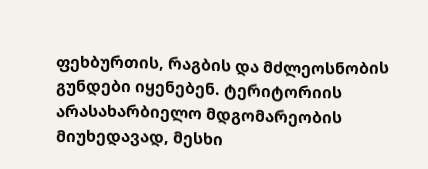ფეხბურთის, რაგბის და მძლეოსნობის გუნდები იყენებენ. ტერიტორიის არასახარბიელო მდგომარეობის მიუხედავად, მესხი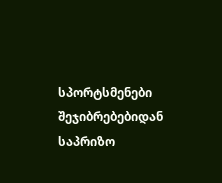სპორტსმენები შეჯიბრებებიდან საპრიზო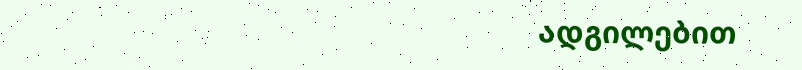ადგილებით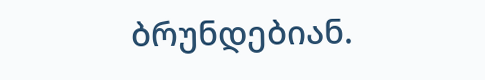ბრუნდებიან.